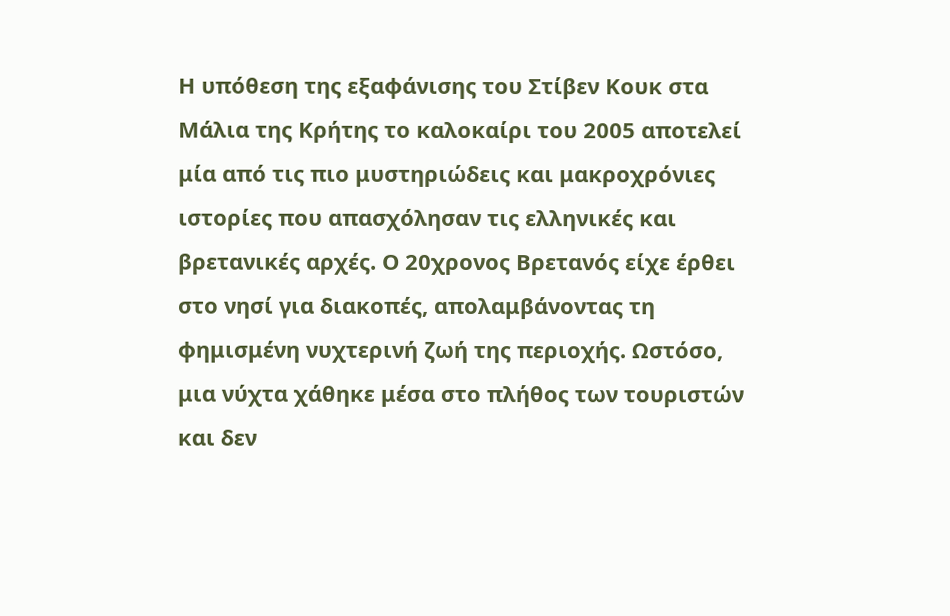Η υπόθεση της εξαφάνισης του Στίβεν Κουκ στα Μάλια της Κρήτης το καλοκαίρι του 2005 αποτελεί μία από τις πιο μυστηριώδεις και μακροχρόνιες ιστορίες που απασχόλησαν τις ελληνικές και βρετανικές αρχές. Ο 20χρονος Βρετανός είχε έρθει στο νησί για διακοπές, απολαμβάνοντας τη φημισμένη νυχτερινή ζωή της περιοχής. Ωστόσο, μια νύχτα χάθηκε μέσα στο πλήθος των τουριστών και δεν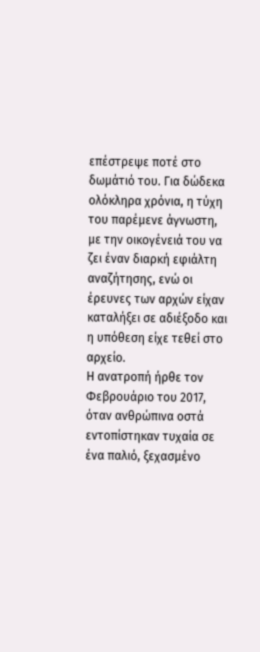επέστρεψε ποτέ στο δωμάτιό του. Για δώδεκα ολόκληρα χρόνια, η τύχη του παρέμενε άγνωστη, με την οικογένειά του να ζει έναν διαρκή εφιάλτη αναζήτησης, ενώ οι έρευνες των αρχών είχαν καταλήξει σε αδιέξοδο και η υπόθεση είχε τεθεί στο αρχείο.
Η ανατροπή ήρθε τον Φεβρουάριο του 2017, όταν ανθρώπινα οστά εντοπίστηκαν τυχαία σε ένα παλιό, ξεχασμένο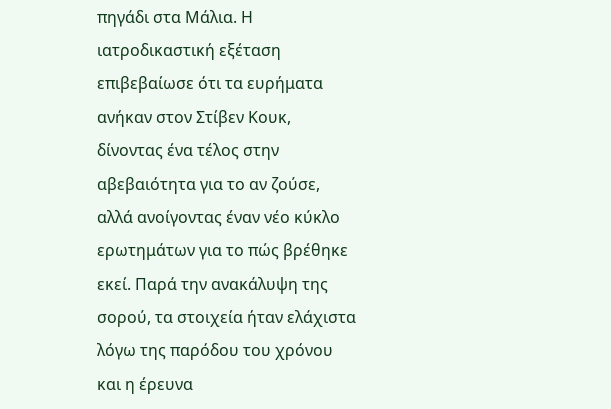πηγάδι στα Μάλια. Η ιατροδικαστική εξέταση επιβεβαίωσε ότι τα ευρήματα ανήκαν στον Στίβεν Κουκ, δίνοντας ένα τέλος στην αβεβαιότητα για το αν ζούσε, αλλά ανοίγοντας έναν νέο κύκλο ερωτημάτων για το πώς βρέθηκε εκεί. Παρά την ανακάλυψη της σορού, τα στοιχεία ήταν ελάχιστα λόγω της παρόδου του χρόνου και η έρευνα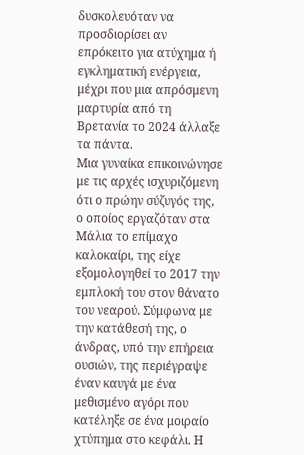δυσκολευόταν να προσδιορίσει αν επρόκειτο για ατύχημα ή εγκληματική ενέργεια, μέχρι που μια απρόσμενη μαρτυρία από τη Βρετανία το 2024 άλλαξε τα πάντα.
Μια γυναίκα επικοινώνησε με τις αρχές ισχυριζόμενη ότι ο πρώην σύζυγός της, ο οποίος εργαζόταν στα Μάλια το επίμαχο καλοκαίρι, της είχε εξομολογηθεί το 2017 την εμπλοκή του στον θάνατο του νεαρού. Σύμφωνα με την κατάθεσή της, ο άνδρας, υπό την επήρεια ουσιών, της περιέγραψε έναν καυγά με ένα μεθισμένο αγόρι που κατέληξε σε ένα μοιραίο χτύπημα στο κεφάλι. Η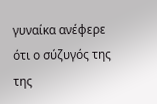γυναίκα ανέφερε ότι ο σύζυγός της της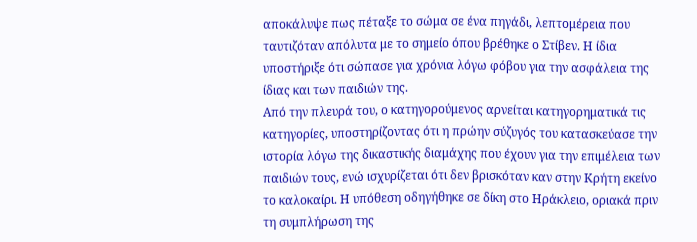αποκάλυψε πως πέταξε το σώμα σε ένα πηγάδι, λεπτομέρεια που ταυτιζόταν απόλυτα με το σημείο όπου βρέθηκε ο Στίβεν. Η ίδια υποστήριξε ότι σώπασε για χρόνια λόγω φόβου για την ασφάλεια της ίδιας και των παιδιών της.
Από την πλευρά του, ο κατηγορούμενος αρνείται κατηγορηματικά τις κατηγορίες, υποστηρίζοντας ότι η πρώην σύζυγός του κατασκεύασε την ιστορία λόγω της δικαστικής διαμάχης που έχουν για την επιμέλεια των παιδιών τους, ενώ ισχυρίζεται ότι δεν βρισκόταν καν στην Κρήτη εκείνο το καλοκαίρι. Η υπόθεση οδηγήθηκε σε δίκη στο Ηράκλειο, οριακά πριν τη συμπλήρωση της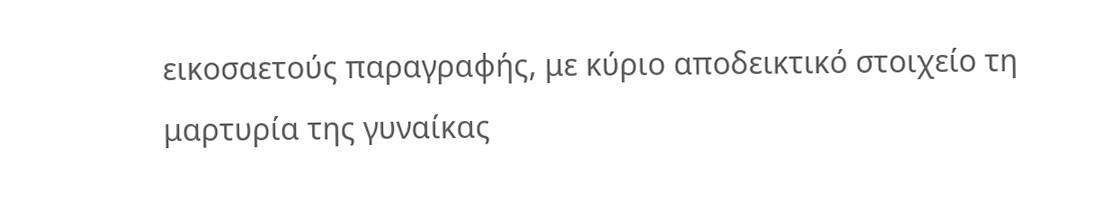εικοσαετούς παραγραφής, με κύριο αποδεικτικό στοιχείο τη μαρτυρία της γυναίκας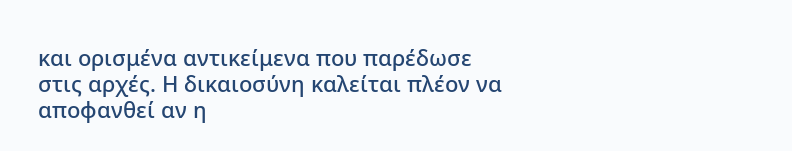και ορισμένα αντικείμενα που παρέδωσε στις αρχές. Η δικαιοσύνη καλείται πλέον να αποφανθεί αν η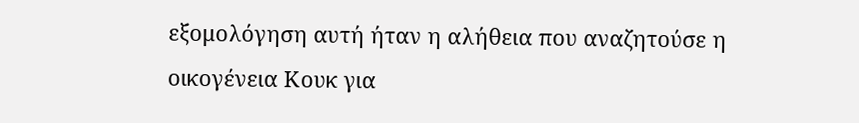εξομολόγηση αυτή ήταν η αλήθεια που αναζητούσε η οικογένεια Κουκ για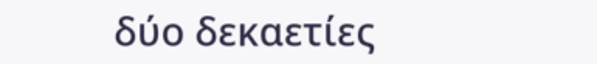δύο δεκαετίες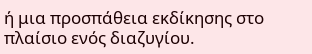ή μια προσπάθεια εκδίκησης στο πλαίσιο ενός διαζυγίου.